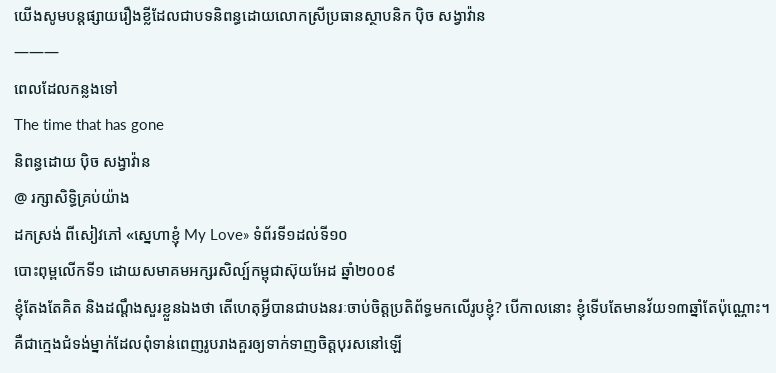យើងសូមបន្តផ្សាយរឿងខ្លីដែលជាបទនិពន្ធដោយលោកស្រីប្រធានស្ថាបនិក ប៉ិច សង្វាវ៉ាន
———
ពេលដែលកន្លងទៅ
The time that has gone
និពន្ធដោយ ប៉ិច សង្វាវ៉ាន
@ រក្សាសិទិ្ធគ្រប់យ៉ាង
ដកស្រង់ ពីសៀវភៅ «ស្នេហាខ្ញុំ My Love» ទំព័រទី១ដល់ទី១០
បោះពុម្ពលើកទី១ ដោយសមាគមអក្សរសិល្ប៍កម្ពុជាស៊ុយអែដ ឆ្នាំ២០០៩
ខ្ញុំតែងតែគិត និងដណ្តឹងសួរខ្លួនឯងថា តើហេតុអ្វីបានជាបងនរៈចាប់ចិត្តប្រតិព័ទ្ធមកលើរូបខ្ញុំ? បើកាលនោះ ខ្ញុំទើបតែមានវ័យ១៣ឆ្នាំតែប៉ុណ្ណោះ។ គឺជាក្មេងជំទង់ម្នាក់ដែលពុំទាន់ពេញរូបរាងគួរឲ្យទាក់ទាញចិត្តបុរសនៅឡើ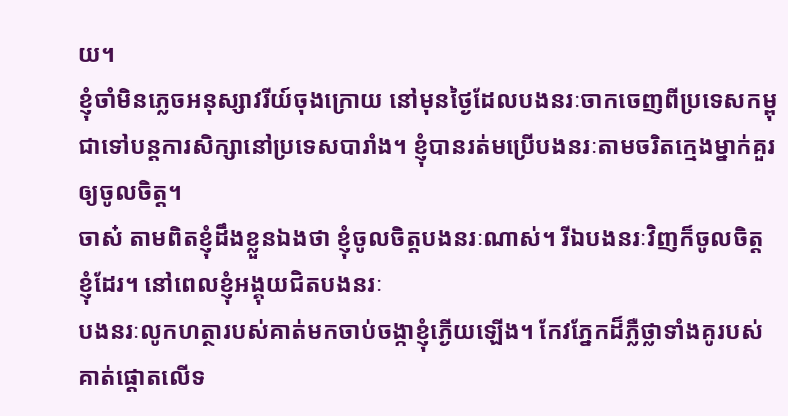យ។
ខ្ញុំចាំមិនភ្លេចអនុស្សាវរីយ៍ចុងក្រោយ នៅមុនថ្ងៃដែលបងនរៈចាកចេញពីប្រទេសកម្ពុជាទៅបន្តការសិក្សានៅប្រទេសបារាំង។ ខ្ញុំបានរត់មប្រើបងនរៈតាមចរិតក្មេងម្នាក់គួរឲ្យចូលចិត្ត។
ចាស៎ តាមពិតខ្ញុំដឹងខ្លួនឯងថា ខ្ញុំចូលចិត្តបងនរៈណាស់។ រីឯបងនរៈវិញក៏ចូលចិត្តខ្ញុំដែរ។ នៅពេលខ្ញុំអង្គុយជិតបងនរៈ
បងនរៈលូកហត្ថារបស់គាត់មកចាប់ចង្កាខ្ញុំភ្ងើយឡើង។ កែវភ្នែកដ៏ភ្លឺថ្លាទាំងគូរបស់គាត់ផ្តោតលើទ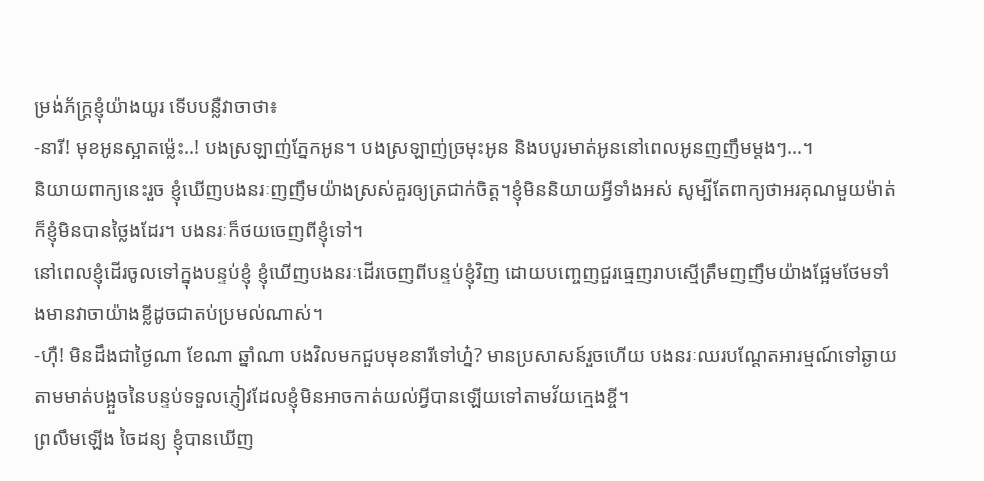ម្រង់ភ័ក្រ្តខ្ញុំយ៉ាងយូរ ទើបបន្លឺវាចាថា៖
-នារី! មុខអូនស្អាតម្ល៉េះ..! បងស្រឡាញ់ភ្នែកអូន។ បងស្រឡាញ់ច្រមុះអូន និងបបូរមាត់អូននៅពេលអូនញញឹមម្តងៗ…។
និយាយពាក្យនេះរួច ខ្ញុំឃើញបងនរៈញញឹមយ៉ាងស្រស់គួរឲ្យត្រជាក់ចិត្ត។ខ្ញុំមិននិយាយអ្វីទាំងអស់ សូម្បីតែពាក្យថាអរគុណមួយម៉ាត់ក៏ខ្ញុំមិនបានថ្លៃងដែរ។ បងនរៈក៏ថយចេញពីខ្ញុំទៅ។
នៅពេលខ្ញុំដើរចូលទៅក្នុងបន្ទប់ខ្ញុំ ខ្ញុំឃើញបងនរៈដើរចេញពីបន្ទប់ខ្ញុំវិញ ដោយបញ្ចេញជួរធ្មេញរាបស្មើត្រឹមញញឹមយ៉ាងផ្អែមថែមទាំងមានវាចាយ៉ាងខ្លីដូចជាតប់ប្រមល់ណាស់។
-ហ៊ឺ! មិនដឹងជាថ្ងៃណា ខែណា ឆ្នាំណា បងវិលមកជួបមុខនារីទៅហ្ន៎? មានប្រសាសន៍រួចហើយ បងនរៈឈរបណ្តែតអារម្មណ៍ទៅឆ្ងាយតាមមាត់បង្អួចនៃបន្ទប់ទទួលភ្ញៀវដែលខ្ញុំមិនអាចកាត់យល់អ្វីបានឡើយទៅតាមវ័យក្មេងខ្ចី។
ព្រលឹមឡើង ចៃដន្យ ខ្ញុំបានឃើញ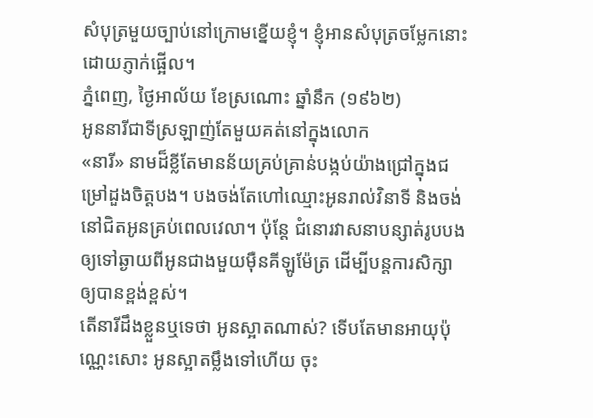សំបុត្រមួយច្បាប់នៅក្រោមខ្នើយខ្ញុំ។ ខ្ញុំអានសំបុត្រចម្លែកនោះដោយភ្ញាក់ផ្អើល។
ភ្នំពេញ, ថ្ងៃអាល័យ ខែស្រណោះ ឆ្នាំនឹក (១៩៦២)
អូននារីជាទីស្រឡាញ់តែមួយគត់នៅក្នុងលោក
«នារី» នាមដ៏ខ្លីតែមានន័យគ្រប់គ្រាន់បង្កប់យ៉ាងជ្រៅក្នុងជម្រៅដួងចិត្តបង។ បងចង់តែហៅឈ្មោះអូនរាល់វិនាទី និងចង់នៅជិតអូនគ្រប់ពេលវេលា។ ប៉ុន្តែ ជំនោរវាសនាបន្សាត់រូបបងឲ្យទៅឆ្ងាយពីអូនជាងមួយម៉ឺនគីឡូម៉ែត្រ ដើម្បីបន្តការសិក្សាឲ្យបានខ្ពង់ខ្ពស់។
តើនារីដឹងខ្លួនឬទេថា អូនស្អាតណាស់? ទើបតែមានអាយុប៉ុណ្ណេះសោះ អូនស្អាតម្លឹងទៅហើយ ចុះ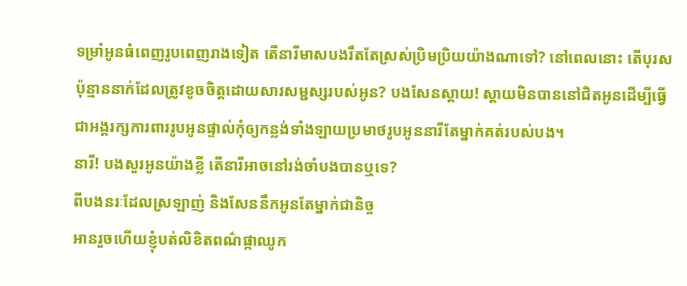ទម្រាំអូនធំពេញរូបពេញរាងទៀត តើនារីមាសបងរឹតតែស្រស់ប្រិមប្រិយយ៉ាងណាទៅ? នៅពេលនោះ តើបុរសប៉ុន្មាននាក់ដែលត្រូវខូចចិត្តដោយសារសម្ជស្សរបស់អូន? បងសែនស្តាយ! ស្តាយមិនបាននៅជិតអូនដើម្បីធ្វើជាអង្គរក្សការពាររូបអូនផ្ទាល់កុំឲ្យកន្លង់ទាំងឡាយប្រមាថរូបអូននារីតែម្នាក់គត់របស់បង។
នារី! បងសួរអូនយ៉ាងខ្លី តើនារីអាចនៅរង់ចាំបងបានឬទេ?
ពីបងនរៈដែលស្រឡាញ់ និងសែននឹកអូនតែម្នាក់ជានិច្ច
អានរួចហើយខ្ញុំបត់លិខិតពណ៌ផ្កាឈូក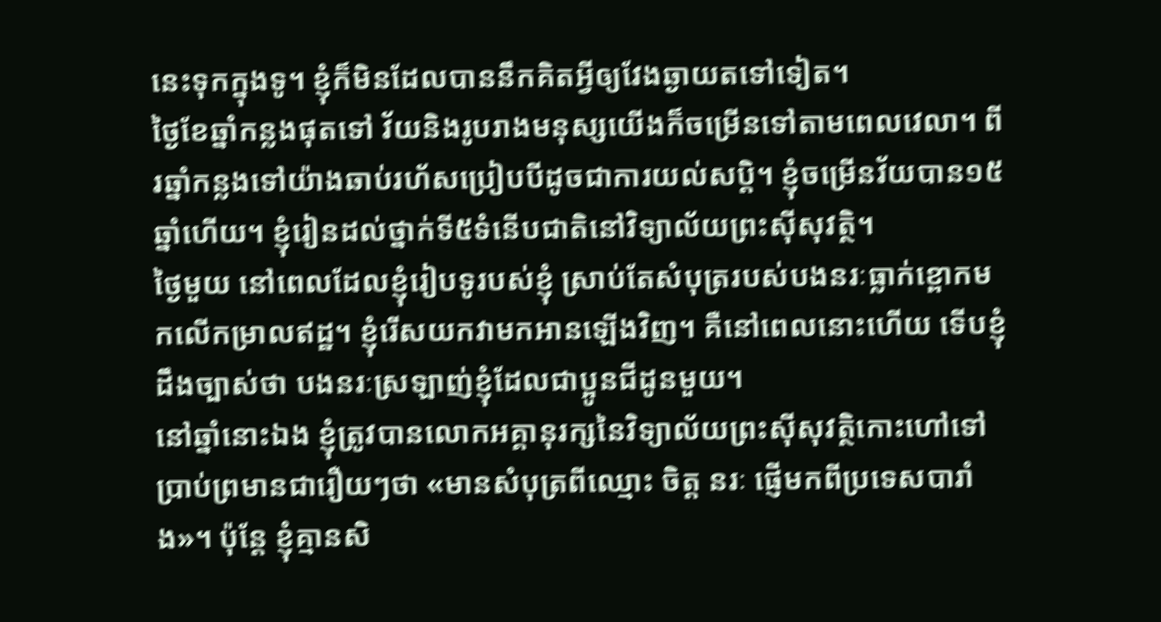នេះទុកក្នុងទូ។ ខ្ញុំក៏មិនដែលបាននឹកគិតអ្វីឲ្យវែងឆ្ងាយតទៅទៀត។
ថ្ងៃខែឆ្នាំកន្លងផុតទៅ វ័យនិងរូបរាងមនុស្សយើងក៏ចម្រើនទៅតាមពេលវេលា។ ពីរឆ្នាំកន្លងទៅយ៉ាងឆាប់រហ័សប្រៀបបីដូចជាការយល់សប្តិ។ ខ្ញុំចម្រើនវ័យបាន១៥ឆ្នាំហើយ។ ខ្ញុំរៀនដល់ថ្នាក់ទី៥ទំនើបជាតិនៅវិទ្យាល័យព្រះស៊ីសុវត្ថិ។
ថ្ងៃមួយ នៅពេលដែលខ្ញុំរៀបទូរបស់ខ្ញុំ ស្រាប់តែសំបុត្ររបស់បងនរៈធ្លាក់ខ្ពោកមកលើកម្រាលឥដ្ឋ។ ខ្ញុំរើសយកវាមកអានឡើងវិញ។ គឺនៅពេលនោះហើយ ទើបខ្ញុំដឹងច្បាស់ថា បងនរៈស្រឡាញ់ខ្ញុំដែលជាប្អូនជីដូនមួយ។
នៅឆ្នាំនោះឯង ខ្ញុំត្រូវបានលោកអគ្គានុរក្សនៃវិទ្យាល័យព្រះស៊ីសុវត្ថិកោះហៅទៅប្រាប់ព្រមានជារឿយៗថា «មានសំបុត្រពីឈ្មោះ ចិត្ត នរៈ ផ្ញើមកពីប្រទេសបារាំង»។ ប៉ុន្តែ ខ្ញុំគ្មានសិ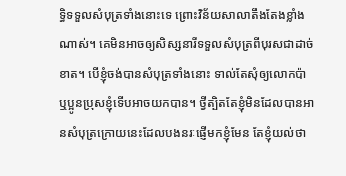ទិ្ធទទួលសំបុត្រទាំងនោះទេ ព្រោះវិន័យសាលាតឹងតែងខ្លាំងណាស់។ គេមិនអាចឲ្យសិស្សនារីទទួលសំបុត្រពីបុរសជាដាច់ខាត។ បើខ្ញុំចង់បានសំបុត្រទាំងនោះ ទាល់តែសុំឲ្យលោកប៉ា ឬប្អូនប្រុសខ្ញុំទើបអាចយកបាន។ ថ្វីត្បិតតែខ្ញុំមិនដែលបានអានសំបុត្រក្រោយនេះដែលបងនរៈផ្ញើមកខ្ញុំមែន តែខ្ញុំយល់ថា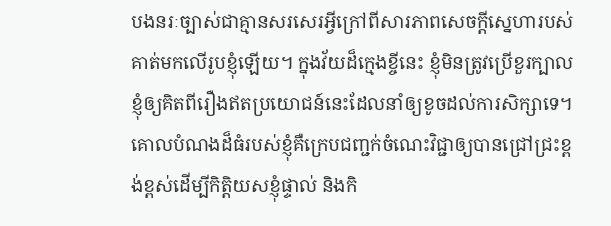បងនរៈច្បាស់ជាគ្មានសរសេរអ្វីក្រៅពីសារភាពសេចក្តីស្នេហារបស់គាត់មកលើរូបខ្ញុំឡើយ។ ក្នុងវ័យដ៏ក្មេងខ្ចីនេះ ខ្ញុំមិនត្រូវប្រើខួរក្បាលខ្ញុំឲ្យគិតពីរឿងឥតប្រយោជន៍នេះដែលនាំឲ្យខូចដល់ការសិក្សាទេ។ គោលបំណងដ៏ធំរបស់ខ្ញុំគឺក្រេបជញ្ជក់ចំណេះវិជ្ជាឲ្យបានជ្រៅជ្រះខ្ពង់ខ្ពស់ដើម្បីកិត្តិយសខ្ញុំផ្ទាល់ និងកិ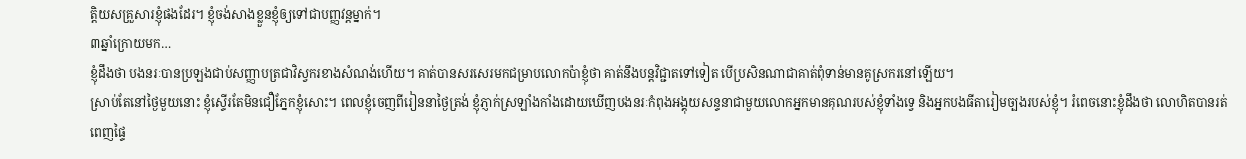ត្តិយសគ្រួសារខ្ញុំផងដែរ។ ខ្ញុំចង់សាងខ្លួនខ្ញុំឲ្យទៅជាបញ្ញវន្តម្នាក់។
៣ឆ្នាំក្រោយមក…
ខ្ញុំដឹងថា បងនរៈបានប្រឡងជាប់សញ្ញាបត្រជាវិស្វករខាងសំណង់ហើយ។ គាត់បានសរសេរមកជម្រាបលោកប៉ាខ្ញុំថា គាត់នឹងបន្តវិជ្ជាតទៅទៀត បើប្រសិនណាជាគាត់ពុំទាន់មានគូស្រករនៅឡើយ។
ស្រាប់តែនៅថ្ងៃមួយនោះ ខ្ញុំស្ទើរតែមិនជឿភ្នែកខ្ញុំសោះ។ ពេលខ្ញុំចេញពីរៀននាថ្ងៃត្រង់ ខ្ញុំភ្ញាក់ស្រឡាំងកាំងដោយឃើញបងនរៈកំពុងអង្គុយសន្ទនាជាមួយលោកអ្នកមានគុណរបស់ខ្ញុំទាំងទ្វេ និងអ្នកបងធីតារៀមច្បងរបស់ខ្ញុំ។ រំពេចនោះខ្ញុំដឹងថា លោហិតបានរត់ពេញផ្ទៃ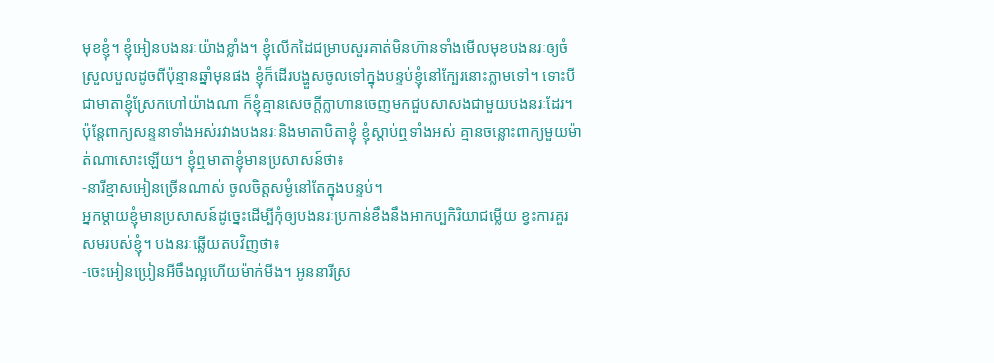មុខខ្ញុំ។ ខ្ញុំអៀនបងនរៈយ៉ាងខ្លាំង។ ខ្ញុំលើកដៃជម្រាបសួរគាត់មិនហ៊ានទាំងមើលមុខបងនរៈឲ្យចំស្រួលបួលដូចពីប៉ុន្មានឆ្នាំមុនផង ខ្ញុំក៏ដើរបង្ហួសចូលទៅក្នុងបន្ទប់ខ្ញុំនៅក្បែរនោះភ្លាមទៅ។ ទោះបីជាមាតាខ្ញុំស្រែកហៅយ៉ាងណា ក៏ខ្ញុំគ្មានសេចក្តីក្លាហានចេញមកជួបសាសងជាមួយបងនរៈដែរ។ ប៉ុន្តែពាក្យសន្ទនាទាំងអស់រវាងបងនរៈនិងមាតាបិតាខ្ញុំ ខ្ញុំស្តាប់ឮទាំងអស់ គ្មានចន្លោះពាក្យមួយម៉ាត់ណាសោះឡើយ។ ខ្ញុំឮមាតាខ្ញុំមានប្រសាសន៍ថា៖
-នារីខ្មាសអៀនច្រើនណាស់ ចូលចិត្តសម្ងំនៅតែក្នុងបន្ទប់។
អ្នកម្តាយខ្ញុំមានប្រសាសន៍ដូច្នេះដើម្បីកុំឲ្យបងនរៈប្រកាន់ខឹងនឹងអាកប្បកិរិយាជម្លើយ ខ្វះការគួរសមរបស់ខ្ញុំ។ បងនរៈឆ្លើយតបវិញថា៖
-ចេះអៀនប្រៀនអីចឹងល្អហើយម៉ាក់មីង។ អូននារីស្រ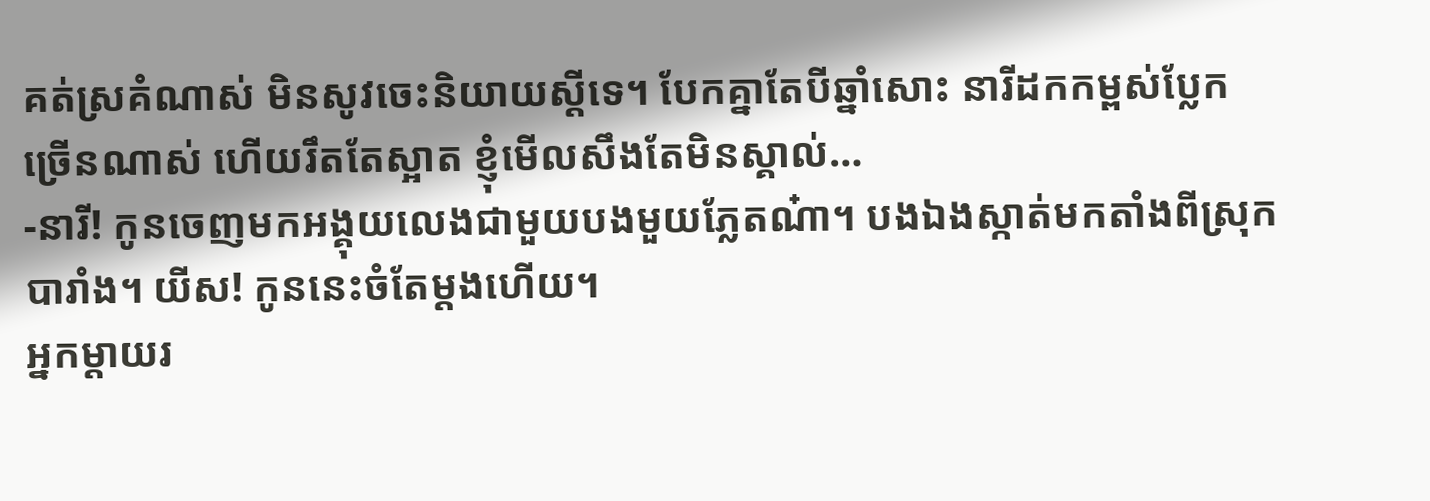គត់ស្រគំណាស់ មិនសូវចេះនិយាយស្តីទេ។ បែកគ្នាតែបីឆ្នាំសោះ នារីដកកម្ពស់ប្លែកច្រើនណាស់ ហើយរឹតតែស្អាត ខ្ញុំមើលសឹងតែមិនស្គាល់…
-នារី! កូនចេញមកអង្គុយលេងជាមួយបងមួយភ្លែតណ៎ា។ បងឯងស្កាត់មកតាំងពីស្រុកបារាំង។ យីស! កូននេះចំតែម្តងហើយ។
អ្នកម្តាយរ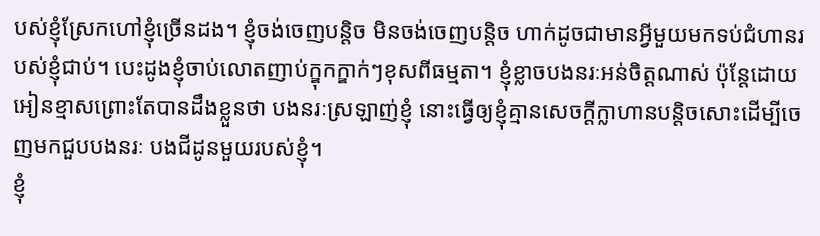បស់ខ្ញុំស្រែកហៅខ្ញុំច្រើនដង។ ខ្ញុំចង់ចេញបន្តិច មិនចង់ចេញបន្តិច ហាក់ដូចជាមានអ្វីមួយមកទប់ជំហានរបស់ខ្ញុំជាប់។ បេះដូងខ្ញុំចាប់លោតញាប់ក្ឌុកក្ឌាក់ៗខុសពីធម្មតា។ ខ្ញុំខ្លាចបងនរៈអន់ចិត្តណាស់ ប៉ុន្តែដោយអៀនខ្មាសព្រោះតែបានដឹងខ្លួនថា បងនរៈស្រឡាញ់ខ្ញុំ នោះធ្វើឲ្យខ្ញុំគ្មានសេចក្តីក្លាហានបន្តិចសោះដើម្បីចេញមកជួបបងនរៈ បងជីដូនមួយរបស់ខ្ញុំ។
ខ្ញុំ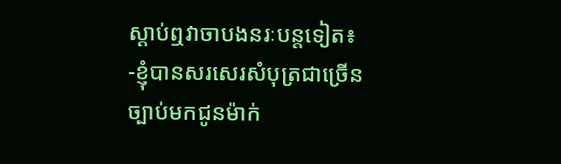ស្តាប់ឮវាចាបងនរៈបន្តទៀត៖
-ខ្ញុំបានសរសេរសំបុត្រជាច្រើនច្បាប់មកជូនម៉ាក់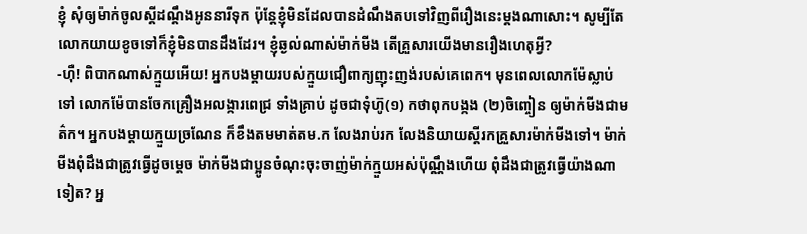ខ្ញុំ សុំឲ្យម៉ាក់ចូលស្តីដណ្តឹងអូននារីទុក ប៉ុន្តែខ្ញុំមិនដែលបានដំណឹងតបទៅវិញពីរឿងនេះម្តងណាសោះ។ សូម្បីតែលោកយាយខូចទៅក៏ខ្ញុំមិនបានដឹងដែរ។ ខ្ញុំឆ្ងល់ណាស់ម៉ាក់មីង តើគ្រួសារយើងមានរឿងហេតុអ្វី?
-ហ៊ឺ! ពិបាកណាស់ក្មួយអើយ! អ្នកបងម្តាយរបស់ក្មួយជឿពាក្យញុះញង់របស់គេពេក។ មុនពេលលោកម៉ែស្លាប់ទៅ លោកម៉ែបានចែកគ្រឿងអលង្ការពេជ្រ ទាំងគ្រាប់ ដូចជាទុំហ៊ូ(១) កថាពុកបង្កង (២)ចិញ្ចៀន ឲ្យម៉ាក់មីងជាមត៌ក។ អ្នកបងម្តាយក្មួយច្រណែន ក៏ខឹងតមមាត់តម.ក លែងរាប់រក លែងនិយាយស្តីរកគ្រួសារម៉ាក់មីងទៅ។ ម៉ាក់មីងពុំដឹងជាត្រូវធ្វើដូចម្តេច ម៉ាក់មីងជាប្អូនចំណុះចុះចាញ់ម៉ាក់ក្មួយអស់ប៉ុណ្ណឹងហើយ ពុំដឹងជាត្រូវធ្វើយ៉ាងណាទៀត? អ្ន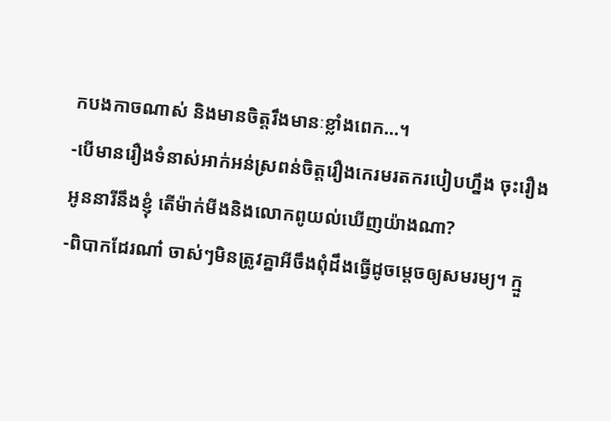កបងកាចណាស់ និងមានចិត្តរឹងមានៈខ្លាំងពេក…។
-បើមានរឿងទំនាស់អាក់អន់ស្រពន់ចិត្តរឿងកេរមរតករបៀបហ្នឹង ចុះរឿងអូននារីនឹងខ្ញុំ តើម៉ាក់មីងនិងលោកពូយល់ឃើញយ៉ាងណា?
-ពិបាកដែរណា៎ ចាស់ៗមិនត្រូវគ្នាអីចឹងពុំដឹងធ្វើដូចម្តេចឲ្យសមរម្យ។ ក្មួ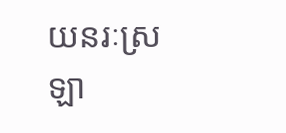យនរៈស្រឡា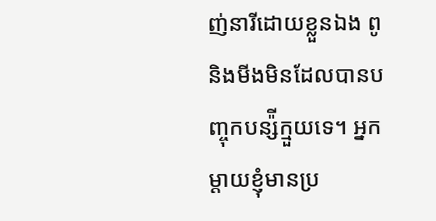ញ់នារីដោយខ្លួនឯង ពូនិងមីងមិនដែលបានបញ្ចុកបន្ស៉ីក្មួយទេ។ អ្នកម្តាយខ្ញុំមានប្រ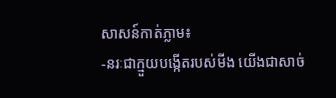សាសន៍កាត់ភ្លាម៖
-នរៈជាក្មួយបង្កើតរបស់មីង យើងជាសាច់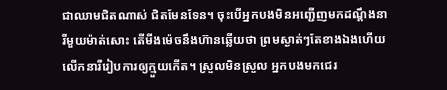ជាឈាមជិតណាស់ ជិតមែនទែន។ ចុះបើអ្នកបងមិនអញ្ជើញមកដណ្តឹងនារីមួយម៉ាត់សោះ តើមីងម៉េចនឹងហ៊ានឆ្លើយថា ព្រមស្ងាត់ៗតែខាងឯងហើយលើកនារីរៀបការឲ្យក្មួយកើត។ ស្រួលមិនស្រួល អ្នកបងមកជេរ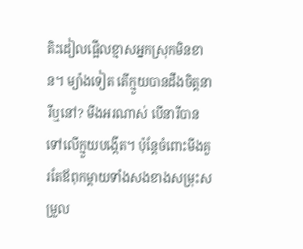តិះដៀលផ្អើលខ្មាសអ្នកស្រុកមិនខាន។ ម្យ៉ាងទៀត តើក្មួយបានដឹងចិត្តនារីឬនៅ? មីងអរណាស់ បើនារីបានទៅលើក្មួយបង្កើត។ ប៉ុន្តែចំពោះមីងគួរតែឪពុកម្តាយទាំងសងខាងសម្រុះសម្រួល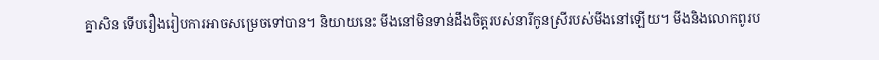គ្នាសិន ទើបរឿងរៀបការអាចសម្រេចទៅបាន។ និយាយនេះ មីងនៅមិនទាន់ដឹងចិត្តរបស់នារីកូនស្រីរបស់មីងនៅឡើយ។ មីងនិងលោកពូរប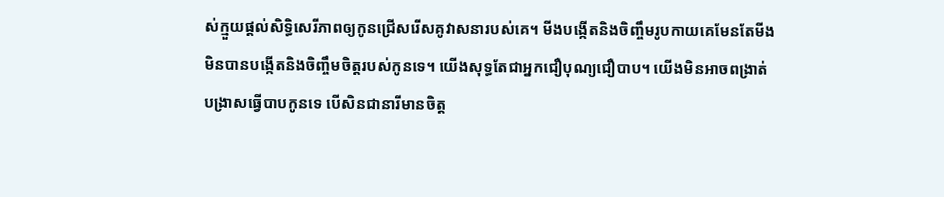ស់ក្មួយផ្តល់សិទ្ធិសេរីភាពឲ្យកូនជ្រើសរើសគូវាសនារបស់គេ។ មីងបង្កើតនិងចិញ្ចឹមរូបកាយគេមែនតែមីងមិនបានបង្កើតនិងចិញ្ចឹមចិត្តរបស់កូនទេ។ យើងសុទ្ធតែជាអ្នកជឿបុណ្យជឿបាប។ យើងមិនអាចពង្រាត់បង្រាសធ្វើបាបកូនទេ បើសិនជានារីមានចិត្ត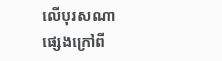លើបុរសណាផ្សេងក្រៅពី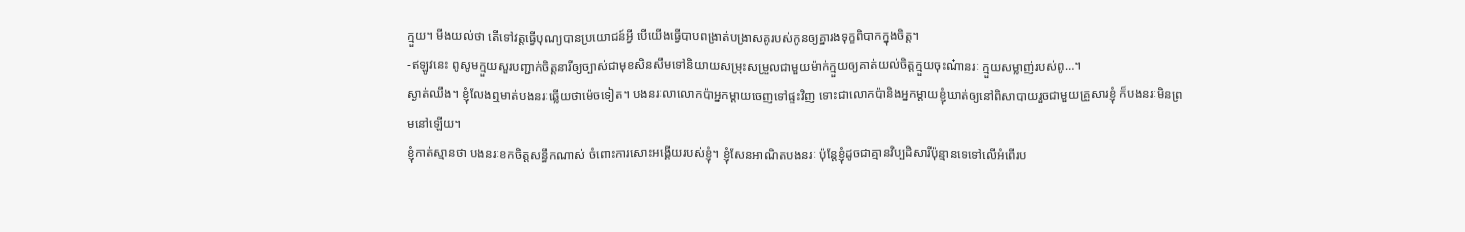ក្មួយ។ មីងយល់ថា តើទៅវត្តធ្វើបុណ្យបានប្រយោជន៍អ្វី បើយើងធ្វើបាបពង្រាត់បង្រាសគូរបស់កូនឲ្យគ្នារងទុក្ខពិបាកក្នុងចិត្ត។
-ឥឡូវនេះ ពូសូមក្មួយសួរបញ្ជាក់ចិត្តនារីឲ្យច្បាស់ជាមុខសិនសឹមទៅនិយាយសម្រុះសម្រួលជាមួយម៉ាក់ក្មួយឲ្យគាត់យល់ចិត្តក្មួយចុះណ៎ានរៈ ក្មួយសម្លាញ់របស់ពូ…។
ស្ងាត់ឈឹង។ ខ្ញុំលែងឮមាត់បងនរៈឆ្លើយថាម៉េចទៀត។ បងនរៈលាលោកប៉ាអ្នកម្តាយចេញទៅផ្ទះវិញ ទោះជាលោកប៉ានិងអ្នកម្តាយខ្ញុំឃាត់ឲ្យនៅពិសាបាយរួចជាមួយគ្រួសារខ្ញុំ ក៏បងនរៈមិនព្រមនៅឡើយ។
ខ្ញុំកាត់ស្មានថា បងនរៈខកចិត្តសន្ធឹកណាស់ ចំពោះការសោះអង្គើយរបស់ខ្ញុំ។ ខ្ញុំសែនអាណិតបងនរៈ ប៉ុន្តែខ្ញុំដូចជាគ្មានវិប្បដិសារីប៉ុន្មានទេទៅលើអំពើរប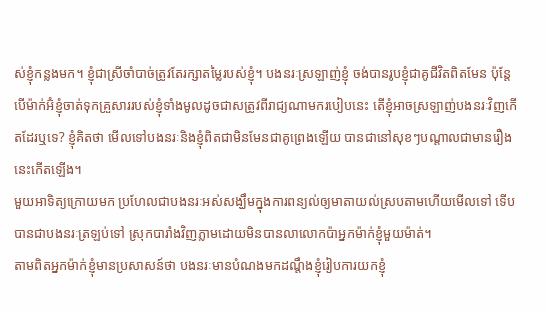ស់ខ្ញុំកន្លងមក។ ខ្ញុំជាស្រីចាំបាច់ត្រូវតែរក្សាតម្លៃរបស់ខ្ញុំ។ បងនរៈស្រឡាញ់ខ្ញុំ ចង់បានរូបខ្ញុំជាគូជីវិតពិតមែន ប៉ុន្តែបើម៉ាក់អ៊ំខ្ញុំចាត់ទុកគ្រួសាររបស់ខ្ញុំទាំងមូលដូចជាសត្រូវពីរាជ្យណាមករបៀបនេះ តើខ្ញុំអាចស្រឡាញ់បងនរៈវិញកើតដែរឬទេ? ខ្ញុំគិតថា មើលទៅបងនរៈនិងខ្ញុំពិតជាមិនមែនជាគូព្រេងឡើយ បានជានៅសុខៗបណ្តាលជាមានរឿងនេះកើតឡើង។
មួយអាទិត្យក្រោយមក ប្រហែលជាបងនរៈអស់សង្ឃឹមក្នុងការពន្យល់ឲ្យមាតាយល់ស្របតាមហើយមើលទៅ ទើបបានជាបងនរៈត្រឡប់ទៅ ស្រុកបារាំងវិញភ្លាមដោយមិនបានលាលោកប៉ាអ្នកម៉ាក់ខ្ញុំមួយម៉ាត់។
តាមពិតអ្នកម៉ាក់ខ្ញុំមានប្រសាសន៍ថា បងនរៈមានបំណងមកដណ្តឹងខ្ញុំរៀបការយកខ្ញុំ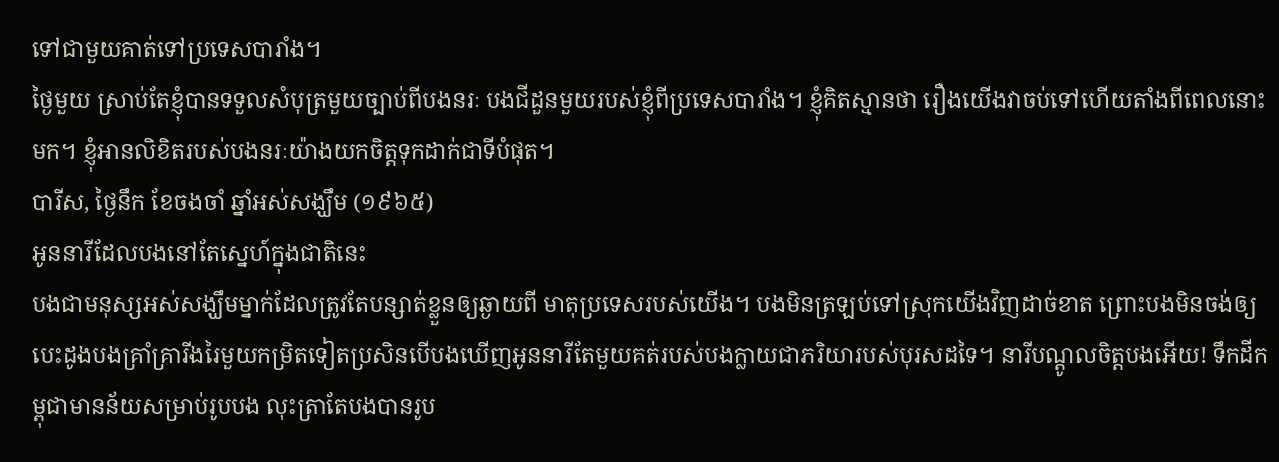ទៅជាមួយគាត់ទៅប្រទេសបារាំង។
ថ្ងៃមួយ ស្រាប់តែខ្ញុំបានទទួលសំបុត្រមួយច្បាប់ពីបងនរៈ បងជីដួនមួយរបស់ខ្ញុំពីប្រទេសបារាំង។ ខ្ញុំគិតស្មានថា រឿងយើងវាចប់ទៅហើយតាំងពីពេលនោះមក។ ខ្ញុំអានលិខិតរបស់បងនរៈយ៉ាងយកចិត្តទុកដាក់ជាទីបំផុត។
បារីស, ថ្ងៃនឹក ខែចងចាំ ឆ្នាំអស់សង្ឃឹម (១៩៦៥)
អូននារីដែលបងនៅតែស្នេហ៍ក្នុងជាតិនេះ
បងជាមនុស្សអស់សង្ឃឹមម្នាក់ដែលត្រូវតែបន្សាត់ខ្លួនឲ្យឆ្ងាយពី មាតុប្រទេសរបស់យើង។ បងមិនត្រឡប់ទៅស្រុកយើងវិញដាច់ខាត ព្រោះបងមិនចង់ឲ្យបេះដូងបងគ្រាំគ្រារីងរៃមួយកម្រិតទៀតប្រសិនបើបងឃើញអូននារីតែមួយគត់របស់បងក្លាយជាភរិយារបស់បុរសដទៃ។ នារីបណ្តូលចិត្តបងអើយ! ទឹកដីកម្ពុជាមានន័យសម្រាប់រូបបង លុះត្រាតែបងបានរូប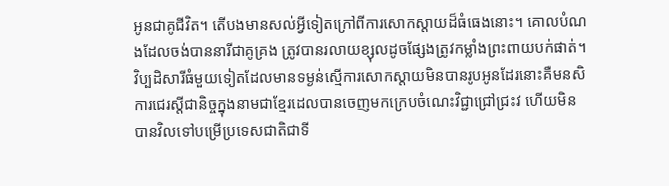អូនជាគូជីវិត។ តើបងមានសល់អ្វីទៀតក្រៅពីការសោកស្តាយដ៏ធំធេងនោះ។ គោលបំណងដែលចង់បាននារីជាគូគ្រង ត្រូវបានរលាយខ្សុលដូចផ្សែងត្រូវកម្លាំងព្រះពាយបក់ផាត់។
វិប្បដិសារីធំមួយទៀតដែលមានទម្ងន់ស្មើការសោកស្តាយមិនបានរូបអូនដែរនោះគឺមនសិការជេរស្តីជានិច្ចក្នុងនាមជាខ្មែរដេលបានចេញមកក្រេបចំណេះវិជ្ជាជ្រៅជ្រះវ ហើយមិនបានវិលទៅបម្រើប្រទេសជាតិជាទី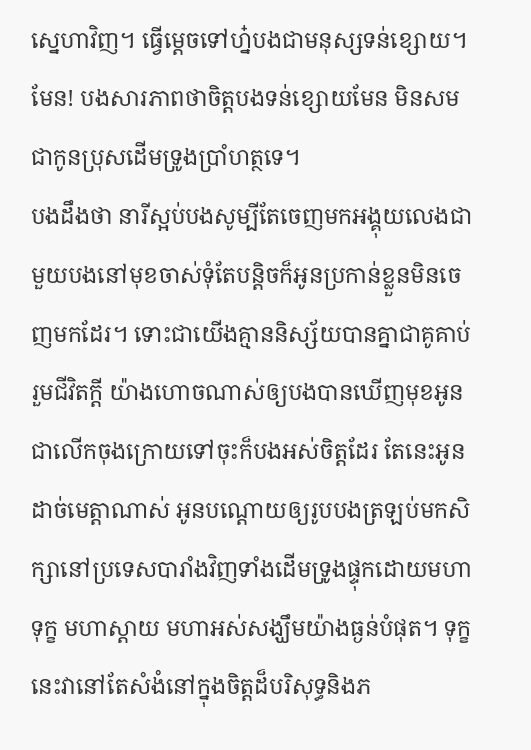ស្នេហាវិញ។ ធ្វើម្តេចទៅហ្ន៎បងជាមនុស្សទន់ខ្សោយ។ មែន! បងសារភាពថាចិត្តបងទន់ខ្សោយមែន មិនសមជាកូនប្រុសដើមទ្រូងប្រាំហត្ថទេ។
បងដឹងថា នារីស្អប់បងសូម្បីតែចេញមកអង្គុយលេងជាមួយបងនៅមុខចាស់ទុំតែបន្តិចក៏អូនប្រកាន់ខ្លួនមិនចេញមកដែរ។ ទោះជាយើងគ្មាននិស្ស័យបានគ្នាជាគូគាប់រួមជីវិតក្តី យ៉ាងហោចណាស់ឲ្យបងបានឃើញមុខអូនជាលើកចុងក្រោយទៅចុះក៏បងអស់ចិត្តដែរ តែនេះអូនដាច់មេត្តាណាស់ អូនបណ្តោយឲ្យរូបបងត្រឡប់មកសិក្សានៅប្រទេសបារាំងវិញទាំងដើមទ្រូងផ្ទុកដោយមហាទុក្ខ មហាស្តាយ មហាអស់សង្ឃឹមយ៉ាងធ្ងន់បំផុត។ ទុក្ខនេះវានៅតែសំងំនៅក្នុងចិត្តដ៏បរិសុទ្ធនិងភ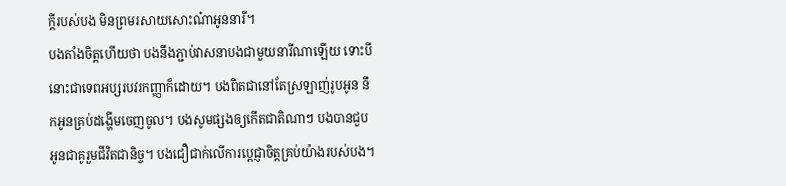ក្តីរបស់បង មិនព្រមរសាយសោះណ៎ាអូននារី។
បងតាំងចិត្តហើយថា បងនឹងភ្ជាប់វាសនាបងជាមួយនារីណាឡើយ ទោះបីនោះជាទេពអប្សរបវរកញ្ញាក៏ដោយ។ បងពិតជានៅតែស្រឡាញ់រូបអូន នឹកអូនគ្រប់ដង្ហើមចេញចូល។ បងសូមផ្សងឲ្យកើតជាតិណាៗ បងបានជួបអូនជាគូរួមជីវិតជានិច្ច។ បងជឿជាក់លើការប្តេជ្ញាចិត្តគ្រប់យ៉ាងរបស់បង។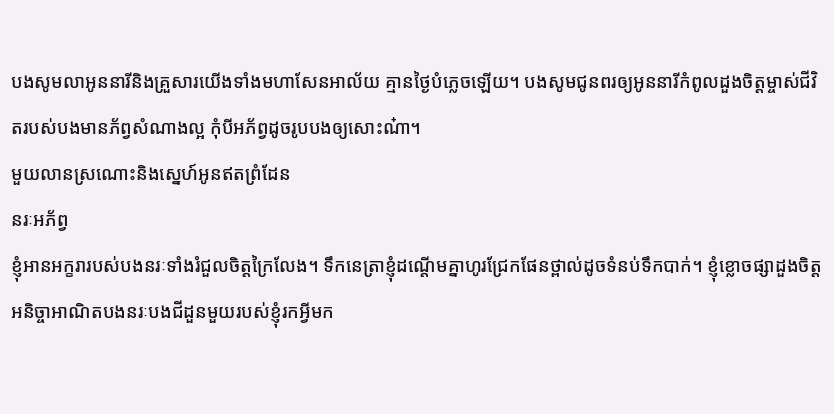បងសូមលាអូននារីនិងគ្រួសារយើងទាំងមហាសែនអាល័យ គ្មានថ្ងៃបំភ្លេចឡើយ។ បងសូមជូនពរឲ្យអូននារីកំពូលដួងចិត្តម្ចាស់ជីវិតរបស់បងមានភ័ព្វសំណាងល្អ កុំបីអភ័ព្វដូចរូបបងឲ្យសោះណ៎ា។
មួយលានស្រណោះនិងស្នេហ៍អូនឥតព្រំដែន
នរៈអភ័ព្វ
ខ្ញុំអានអក្ខរារបស់បងនរៈទាំងរំជួលចិត្តក្រៃលែង។ ទឹកនេត្រាខ្ញុំដណ្តើមគ្នាហូរជ្រែកផែនថ្ពាល់ដូចទំនប់ទឹកបាក់។ ខ្ញុំខ្លោចផ្សាដួងចិត្តអនិច្ចាអាណិតបងនរៈបងជីដួនមួយរបស់ខ្ញុំរកអ្វីមក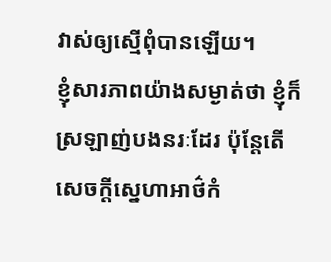វាស់ឲ្យស្មើពុំបានឡើយ។
ខ្ញុំសារភាពយ៉ាងសម្ងាត់ថា ខ្ញុំក៏ស្រឡាញ់បងនរៈដែរ ប៉ុន្តែតើសេចក្តីស្នេហាអាថ៌កំ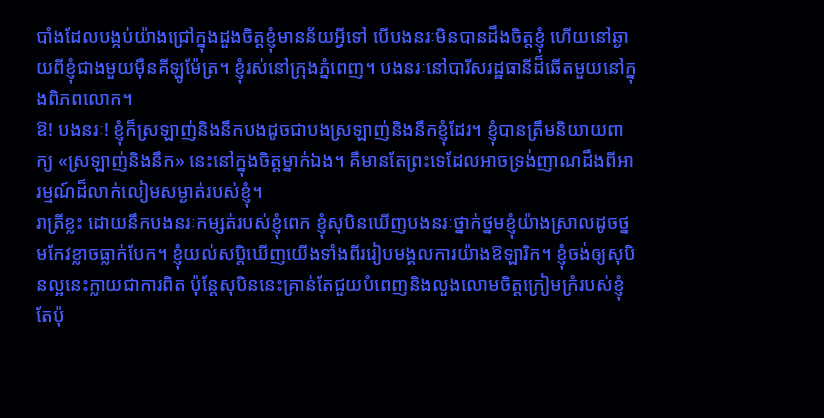បាំងដែលបង្កប់យ៉ាងជ្រៅក្នុងដួងចិត្តខ្ញុំមានន័យអ្វីទៅ បើបងនរៈមិនបានដឹងចិត្តខ្ញុំ ហើយនៅឆ្ងាយពីខ្ញុំជាងមួយម៉ឺនគីឡូម៉ែត្រ។ ខ្ញុំរស់នៅក្រុងភ្នំពេញ។ បងនរៈនៅបារីសរដ្ឋធានីដ៏ឆើតមួយនៅក្នុងពិភពលោក។
ឱ! បងនរៈ! ខ្ញុំក៏ស្រឡាញ់និងនឹកបងដូចជាបងស្រឡាញ់និងនឹកខ្ញុំដែរ។ ខ្ញុំបានត្រឹមនិយាយពាក្យ «ស្រឡាញ់និងនឹក» នេះនៅក្នុងចិត្តម្នាក់ឯង។ គឺមានតែព្រះទេដែលអាចទ្រង់ញាណដឹងពីអារម្មណ៍ដ៏លាក់លៀមសម្ងាត់របស់ខ្ញុំ។
រាត្រីខ្លះ ដោយនឹកបងនរៈកម្សត់របស់ខ្ញុំពេក ខ្ញុំសុបិនឃើញបងនរៈថ្នាក់ថ្នមខ្ញុំយ៉ាងស្រាលដូចថ្នមកែវខ្លាចធ្លាក់បែក។ ខ្ញុំយល់សប្តិឃើញយើងទាំងពីររៀបមង្គលការយ៉ាងឱឡារិក។ ខ្ញុំចង់ឲ្យសុបិនល្អនេះក្លាយជាការពិត ប៉ុន្តែសុបិននេះគ្រាន់តែជួយបំពេញនិងលួងលោមចិត្តក្រៀមក្រំរបស់ខ្ញុំតែប៉ុ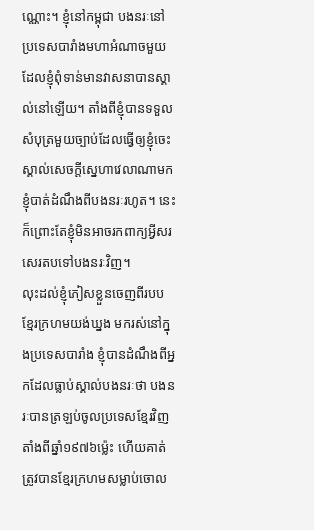ណ្ណោះ។ ខ្ញុំនៅកម្ពុជា បងនរៈនៅប្រទេសបារាំងមហាអំណាចមួយដែលខ្ញុំពុំទាន់មានវាសនាបានស្គាល់នៅឡើយ។ តាំងពីខ្ញុំបានទទួលសំបុត្រមួយច្បាប់ដែលធ្វើឲ្យខ្ញុំចេះស្គាល់សេចក្តីស្នេហាវេលាណាមក ខ្ញុំបាត់ដំណឹងពីបងនរៈរហូត។ នេះក៏ព្រោះតែខ្ញុំមិនអាចរកពាក្យអ្វីសរសេរតបទៅបងនរៈវិញ។
លុះដល់ខ្ញុំភៀសខ្លួនចេញពីរបបខ្មែរក្រហមយង់ឃ្នង មករស់នៅក្នុងប្រទេសបារាំង ខ្ញុំបានដំណឹងពីអ្នកដែលធ្លាប់ស្គាល់បងនរៈថា បងនរៈបានត្រឡប់ចូលប្រទេសខ្មែរវិញតាំងពីឆ្នាំ១៩៧៦ម្ល៉េះ ហើយគាត់ត្រូវបានខ្មែរក្រហមសម្លាប់ចោល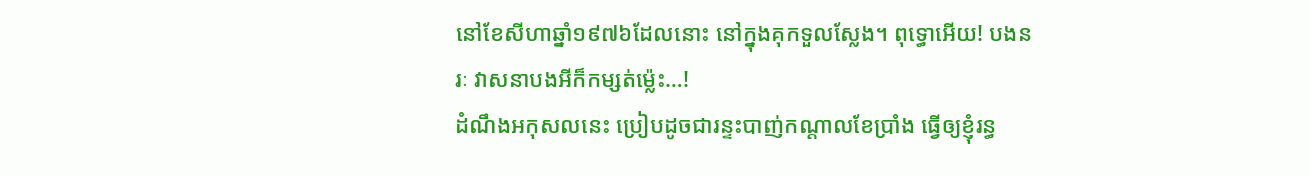នៅខែសីហាឆ្នាំ១៩៧៦ដែលនោះ នៅក្នុងគុកទួលស្លែង។ ពុទ្ធោអើយ! បងនរៈ វាសនាបងអីក៏កម្សត់ម្ល៉េះ…!
ដំណឹងអកុសលនេះ ប្រៀបដូចជារន្ទះបាញ់កណ្តាលខែប្រាំង ធ្វើឲ្យខ្ញុំរន្ធ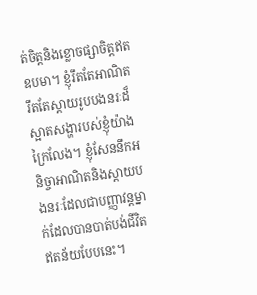ត់ចិត្តនិងខ្លោចផ្សាចិត្តឥតឧបមា។ ខ្ញុំរឹតតែអាណិត រឹតតែស្តាយរូបបងនរៈដ៏ស្អាតសង្ហារបស់ខ្ញុំយ៉ាងក្រៃលែង។ ខ្ញុំសែននឹកអនិច្ចាអាណិតនិងស្តាយបងនរៈដែលជាបញ្ញាវន្តម្នាក់ដែលបានបាត់បង់ជីវិតឥតន័យបែបនេះ។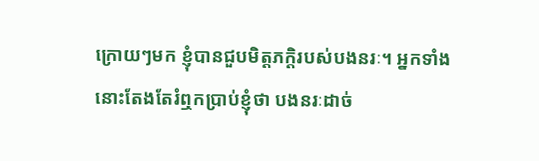ក្រោយៗមក ខ្ញុំបានជួបមិត្តភក្តិរបស់បងនរៈ។ អ្នកទាំងនោះតែងតែរំឮកប្រាប់ខ្ញុំថា បងនរៈដាច់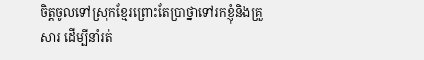ចិត្តចូលទៅស្រុកខ្មែរព្រោះតែប្រាថ្នាទៅរកខ្ញុំនិងគ្រួសារ ដើម្បីនាំរត់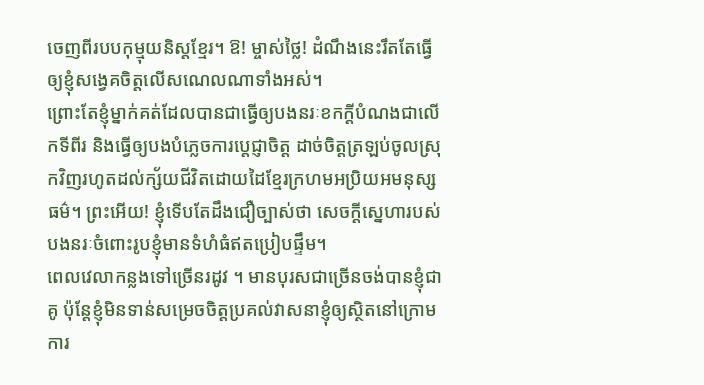ចេញពីរបបកុម្មុយនិស្តខ្មែរ។ ឱ! ម្ចាស់ថ្លៃ! ដំណឹងនេះរឹតតែធ្វើឲ្យខ្ញុំសង្វេគចិត្តលើសណេលណាទាំងអស់។
ព្រោះតែខ្ញុំម្នាក់គត់ដែលបានជាធ្វើឲ្យបងនរៈខកក្តីបំណងជាលើកទីពីរ និងធ្វើឲ្យបងបំភ្លេចការប្តេជ្ញាចិត្ត ដាច់ចិត្តត្រឡប់ចូលស្រុកវិញរហូតដល់ក្ស័យជីវិតដោយដៃខ្មែរក្រហមអប្រិយអមនុស្សធម៌។ ព្រះអើយ! ខ្ញុំទើបតែដឹងជឿច្បាស់ថា សេចក្តីស្នេហារបស់បងនរៈចំពោះរូបខ្ញុំមានទំហំធំឥតប្រៀបផ្ទឹម។
ពេលវេលាកន្លងទៅច្រើនរដូវ ។ មានបុរសជាច្រើនចង់បានខ្ញុំជាគូ ប៉ុន្តែខ្ញុំមិនទាន់សម្រេចចិត្តប្រគល់វាសនាខ្ញុំឲ្យស្ថិតនៅក្រោមការ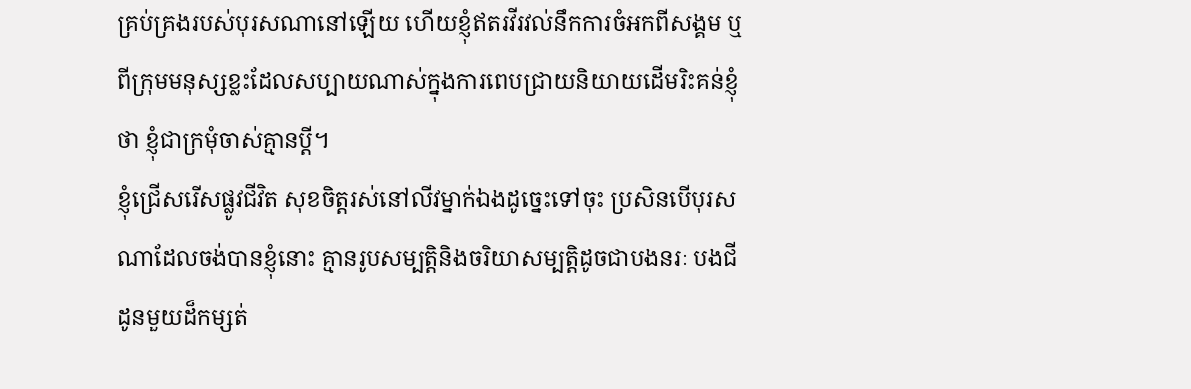គ្រប់គ្រងរបស់បុរសណានៅឡើយ ហើយខ្ញុំឥតរវីរវល់នឹកការចំអកពីសង្គម ឬពីក្រុមមនុស្សខ្លះដែលសប្បាយណាស់ក្នុងការពេបជ្រាយនិយាយដើមរិះគន់ខ្ញុំថា ខ្ញុំជាក្រមុំចាស់គ្មានប្តី។
ខ្ញុំជ្រើសរើសផ្លូវជីវិត សុខចិត្តរស់នៅលីវម្នាក់ឯងដូច្នេះទៅចុះ ប្រសិនបើបុរសណាដែលចង់បានខ្ញុំនោះ គ្មានរូបសម្បត្តិនិងចរិយាសម្បត្តិដូចជាបងនរៈ បងជីដូនមួយដ៏កម្សត់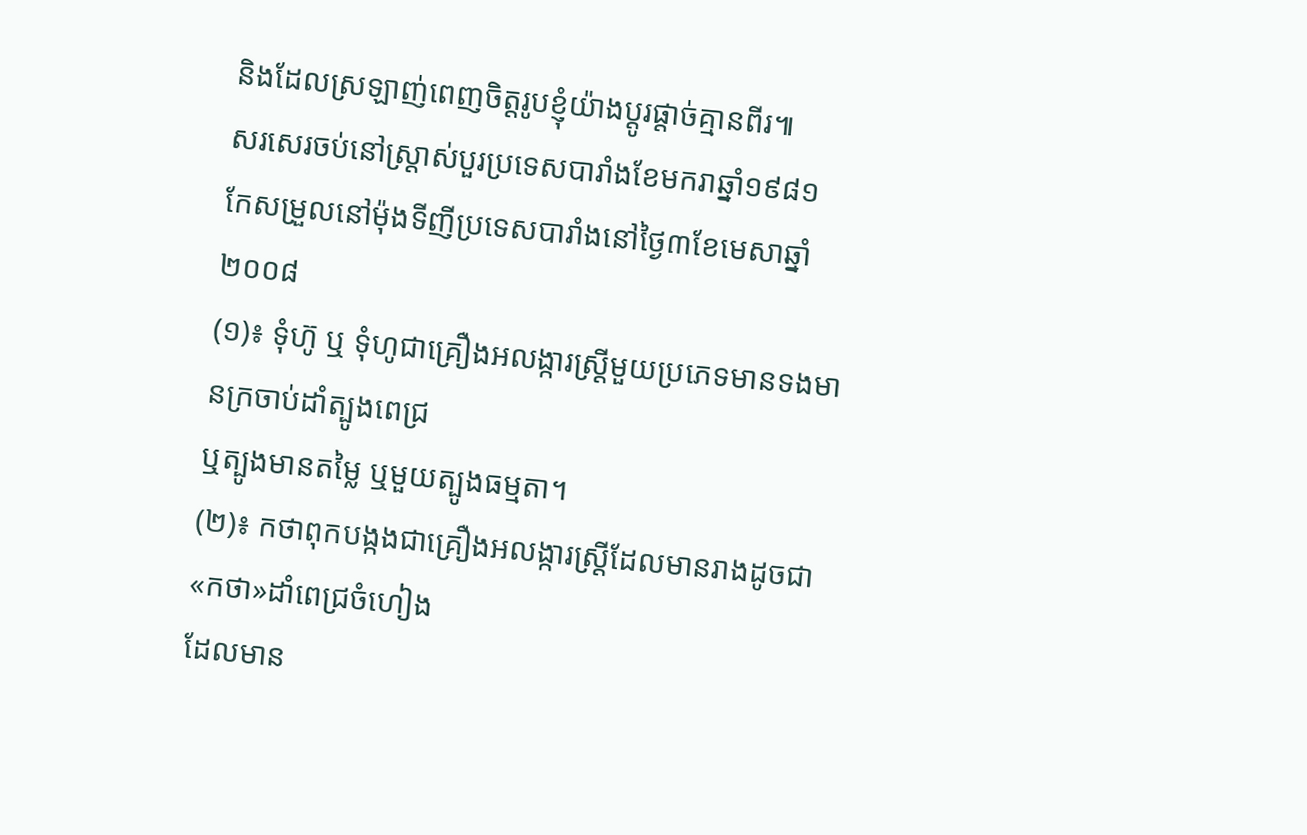និងដែលស្រឡាញ់ពេញចិត្តរូបខ្ញុំយ៉ាងប្តូរផ្តាច់គ្មានពីរ៕
សរសេរចប់នៅស្ត្រាស់បួរប្រទេសបារាំងខែមករាឆ្នាំ១៩៨១
កែសម្រួលនៅម៉ុងទីញីប្រទេសបារាំងនៅថ្ងៃ៣ខែមេសាឆ្នាំ២០០៨
(១)៖ ទុំហ៊ូ ឬ ទុំហូជាគ្រឿងអលង្ការស្តី្រមួយប្រភេទមានទងមានក្រចាប់ដាំត្បូងពេជ្រ
ឬត្បូងមានតម្លៃ ឬមួយត្បូងធម្មតា។
(២)៖ កថាពុកបង្កងជាគ្រឿងអលង្ការស្រ្តីដែលមានរាងដូចជា«កថា»ដាំពេជ្រចំហៀង
ដែលមាន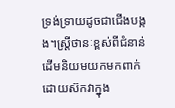ទ្រង់ទ្រាយដូចជាជើងបង្កង។ស្រ្តីថានៈខ្ពស់ពីជំនាន់ដើមនិយមយកមកពាក់
ដោយស៊កវាក្នុង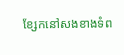ខ្សែកនៅសងខាងទំព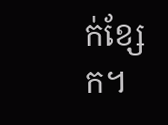ក់ខ្សែក។